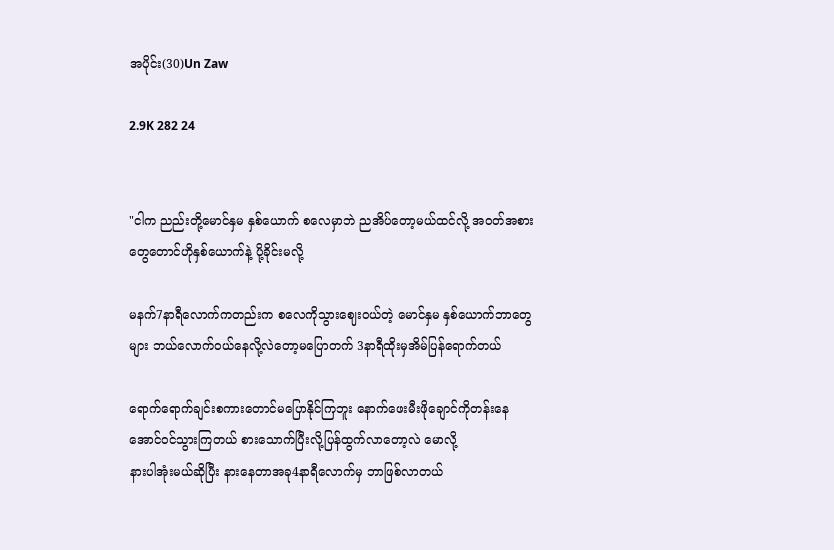အပိုင်း(30)Un Zaw

2.9K 282 24


"ငါက ညည်းတို့မောင်နှမ နှစ်ယောက် စလေမှာဘဲ ညအိပ်တော့မယ်ထင်လို့ အဝတ်အစားတွေတောင်ဟိုနှစ်ယောက်နဲ့ ပို့ခိုင်းမလို့

မနက်7နာရီလောက်ကတည်းက စလေကိုသွားဈေးဝယ်တဲ့ မောင်နှမ နှစ်ယောက်ဘာတွေများ ဘယ်လောက်ဝယ်နေလို့လဲတော့မပြောတက် 3နာရီထိုးမှအိမ်ပြန်ရောက်တယ်

ရောက်ရောက်ချင်းစကားတောင်မပြောနိုင်ကြဘူး နောက်ဖေးမီးဖိုချောင်ကိုတန်းနေအောင်ဝင်သွားကြတယ် စားသောက်ပြီးလို့ပြန်ထွက်လာတော့လဲ မောလို့
နားပါအုံးမယ်ဆိုပြီး နားနေတာအခု4နာရီလောက်မှ ဘာဖြစ်လာတယ်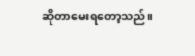ဆိုတာမေးရတော့သည်။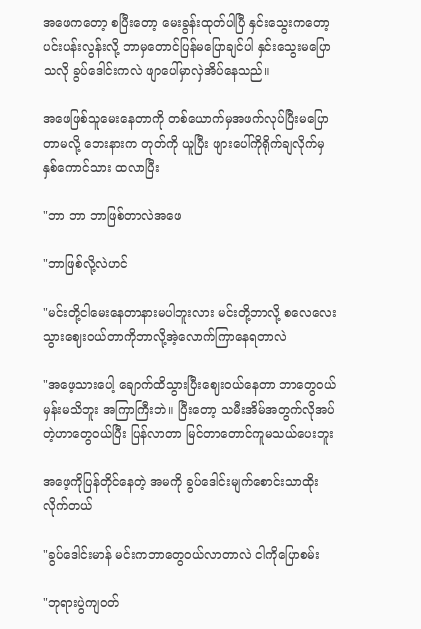အဖေကတော့ စပြီးတော့ မေးခွန်းထုတ်ပါပြီ နှင်းသွေးကတော့ ပင်းပန်းလွန်းလို့ ဘာမှတောင်ပြန်မပြောချင်ပါ နှင်းသွေးမပြောသလို ခွပ်ဒေါင်းကလဲ ဖျာပေါ်မှာလှဲအိပ်နေသည်။

အဖေဖြစ်သူမေးနေတာကို တစ်ယောက်မှအဖက်လုပ်ပြီးမပြောတာမလို့ ဘေးနားက တုတ်ကို ယူပြီး ဖျားပေါ်ကိုရိုက်ချလိုက်မှ နှစ်ကောင်သား ထလာပြီး

"ဘာ ဘာ ဘာဖြစ်တာလဲအဖေ

"ဘာဖြစ်လို့လဲဟင်

"မင်းတို့ငါမေးနေတာနားမပါဘူးလား မင်းတို့ဘာလို့ စလေလေးသွားဈေးဝယ်တာကိုဘာလို့အဲ့လောက်ကြာနေရတာလဲ

"အဖေ့သားပေါ့ ချောက်ထိသွားပြီးဈေးဝယ်နေတာ ဘာတွေဝယ်မှန်းမသိဘူး အကြာကြီးဘဲ။ ပြီးတော့ သမီးအိမ်အတွက်လိုအပ်တဲ့ဟာတွေဝယ်ပြီး ပြန်လာတာ မြင်တာတောင်ကူမသယ်ပေးဘူး

အဖေ့ကိုပြန်တိုင်နေတဲ့ အမကို ခွပ်ဒေါင်းမျက်စောင်းသာထိုးလိုက်တယ်

"ခွပ်ဒေါင်းမာန် မင်းကဘာတွေဝယ်လာတာလဲ ငါကိုပြောစမ်း

"ဘုရားပွဲကျဝတ်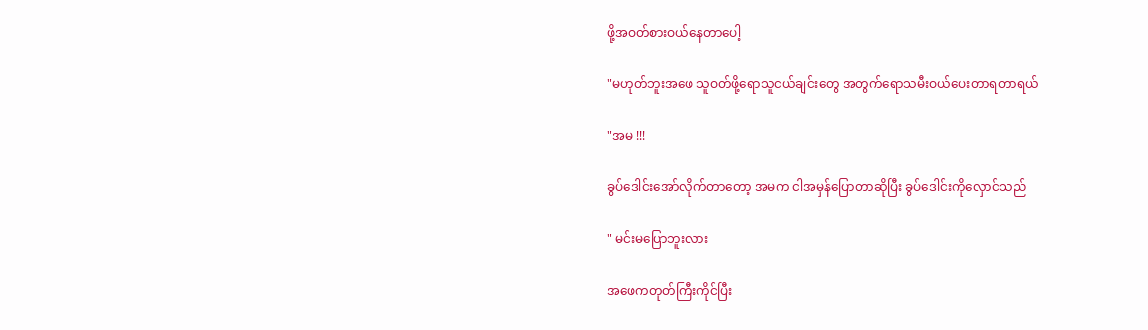ဖို့အဝတ်စား‌ဝယ်နေတာပေါ့

"မဟုတ်ဘူးအဖေ သူဝတ်ဖို့ရောသူငယ်ချင်းတွေ အတွက်ရောသမီးဝယ်ပေးတာရတာရယ်

"အမ !!!

ခွပ်‌ဒေါင်းအော်လိုက်တာတော့ အမက ငါအမှန်ပြောတာဆိုပြီး ‌ခွပ်ဒေါင်းကိုလှောင်သည်

" မင်းမပြောဘူးလား

အဖေကတုတ်ကြီးကိုင်ပြီး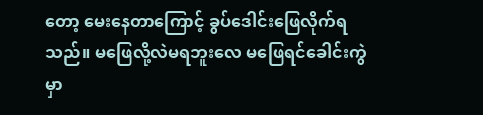တော့ မေးနေတာကြောင့် ခွပ်ဒေါင်းဖြေလိုက်ရသည်။ မဖြေလို့လဲမရဘူးလေ မဖြေရင်ခေါင်းကွဲမှာ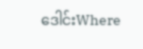ဒေါင်းWhere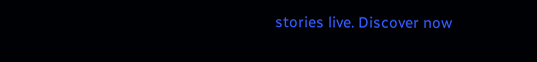stories live. Discover now